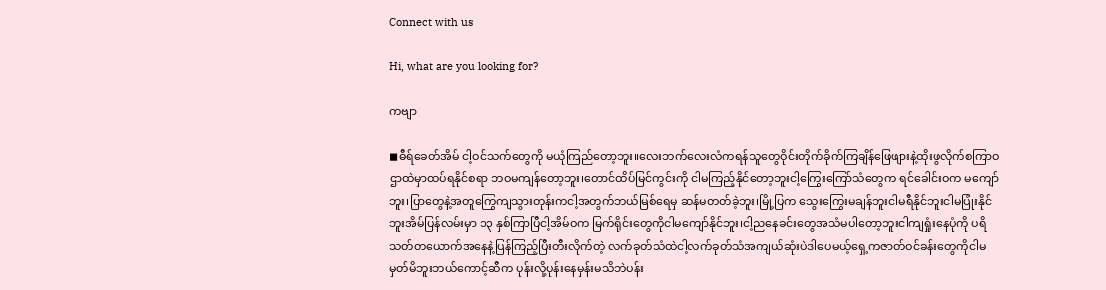Connect with us

Hi, what are you looking for?

ကဗျာ

◼ဓီရ်ခေတ်အိမ် ငါ့ဝင်သက်တွေကို မယုံကြည်တော့ဘူး။လေးဘက်လေးလံကရန်သူတွေဝိုင်းတိုက်ခိုက်ကြချိန်ဖြေဖျားနဲ့ထိုးဖွလိုက်စကြာဝဌာထဲမှာထပ်ရနိုင်စရာ ဘဝမကျန်တော့ဘူး၊တောင်ထိပ်မြင်ကွင်းကို ငါမကြည့်နိုင်တော့ဘူးငါ့ကြွေးကြော်သံတွေက ရင်ခေါင်းဝက မကျော်ဘူး၊ပြာတွေနဲ့အတူကြွေကျသွားတုန်းကငါ့အတွက်ဘယ်မြစ်ရေမှ ဆန်မတတ်ခဲ့ဘူး၊မြို့ပြက သွေးကြွေးမချန်ဘူးငါမရီနိုင်ဘူးငါမပြုံးနိုင်ဘူးအိမ်ပြန်လမ်းမှာ ၁၃ နှစ်ကြာပြီငါ့အိမ်ဝက မြက်ရိုင်းတွေကိုငါမကျော်နိုင်ဘူး၊ငါ့ညနေခင်းတွေအသံမပါတော့ဘူးငါကျရှုံးနေပုံကို ပရိသတ်တယောက်အနေနဲ့ပြန်ကြည့်ပြီးတီးလိုက်တဲ့ လက်ခုတ်သံထဲငါ့လက်ခုတ်သံအကျယ်ဆုံးပဲဒါပေမယ့်ရှေ့ကဇာတ်ဝင်ခန်းတွေကိုငါမမှတ်မိဘူးဘယ်ကောင့်ဆီက ပုန်းလို့ပုန်းနေမှန်းမသိဘဲပန်း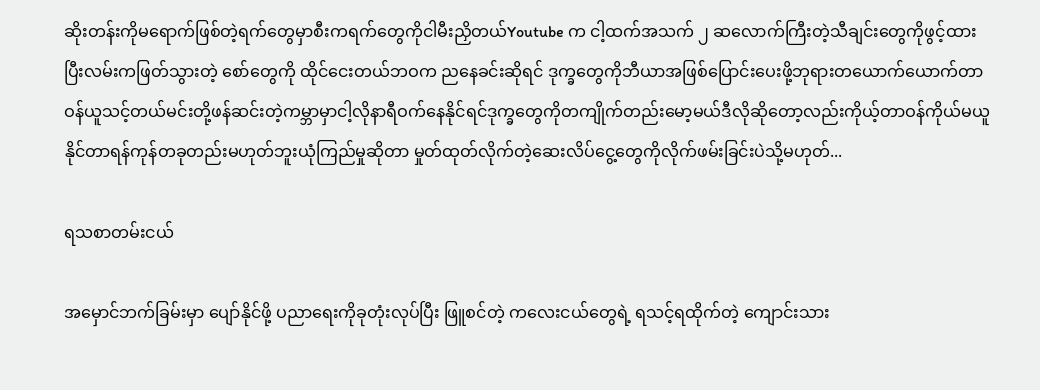ဆိုးတန်းကိုမရောက်ဖြစ်တဲ့ရက်တွေမှာစီးကရက်တွေကိုငါမီးညှိတယ်Youtube က ငါ့ထက်အသက် ၂ ဆလောက်ကြီးတဲ့သီချင်းတွေကိုဖွင့်ထားပြီးလမ်းကဖြတ်သွားတဲ့ စော်တွေကို ထိုင်ငေးတယ်ဘဝက ညနေခင်းဆိုရင် ဒုက္ခတွေကိုဘီယာအဖြစ်ပြောင်းပေးဖို့ဘုရားတယောက်ယောက်တာဝန်ယူသင့်တယ်မင်းတို့ဖန်ဆင်းတဲ့ကမ္ဘာမှာငါ့လိုနာရီဝက်နေနိုင်ရင်ဒုက္ခတွေကိုတကျိုက်တည်းမော့မယ်ဒီလိုဆိုတော့လည်းကိုယ့်တာဝန်ကိုယ်မယူနိုင်တာရန်ကုန်တခုတည်းမဟုတ်ဘူးယုံကြည်မှုဆိုတာ မှုတ်ထုတ်လိုက်တဲ့ဆေးလိပ်ငွေ့တွေကိုလိုက်ဖမ်းခြင်းပဲသို့မဟုတ်...

ရသစာတမ်းငယ်

အမှောင်ဘက်ခြမ်းမှာ ပျော်နိုင်ဖို့ ပညာရေးကိုခုတုံးလုပ်ပြီး ဖြူစင်တဲ့ ကလေးငယ်တွေရဲ့ ရသင့်ရထိုက်တဲ့ ကျောင်းသား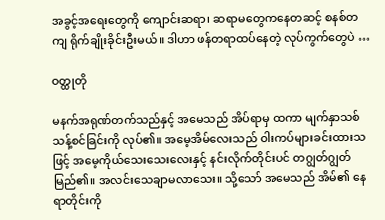အခွင့်အရေးတွေကို ကျောင်းဆရာ၊ ဆရာမတွေကနေတဆင့် စနစ်တကျ ရိုက်ချိုးခိုင်းဦးမယ်။ ဒါဟာ ဖန်တရာထပ်နေတဲ့ လုပ်ကွက်တွေပဲ …

ဝတ္ထုတို

မနက်အရုဏ်တက်သည်နှင့် အမေသည် အိပ်ရာမှ ထကာ မျက်နှာသစ်သန့်စင်ခြင်းကို လုပ်၏။ အမေ့အိမ်လေးသည် ဝါးကပ်များခင်းထားသဖြင့် အမေ့ကိုယ်သေးသေးလေးနှင့် နင်းလိုက်တိုင်းပင် တဂျွတ်ဂျွတ်မြည်၏။ အလင်းသေချာမလာသေး။ သို့သော် အမေသည် အိမ်၏ နေရာတိုင်းကို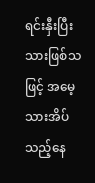ရင်းနှီးပြီးသားဖြစ်သဖြင့် အမေ့သားအိပ်သည့်နေ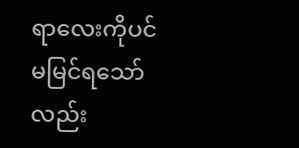ရာလေးကိုပင် မမြင်ရသော်လည်း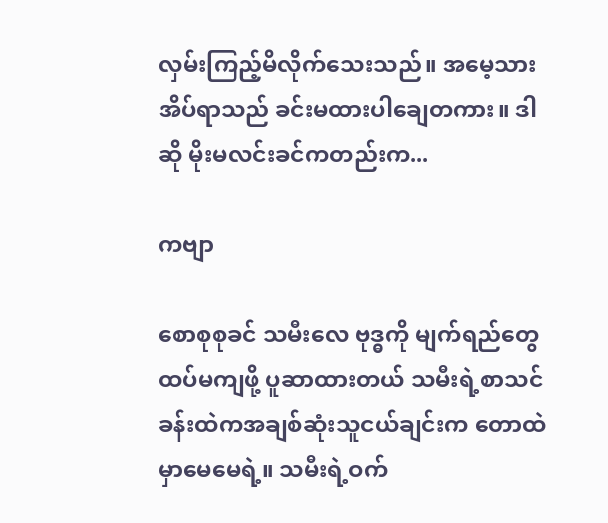လှမ်းကြည့်မိလိုက်သေးသည်။ အမေ့သားအိပ်ရာသည် ခင်းမထားပါချေတကား။ ဒါဆို မိုးမလင်းခင်ကတည်းက...

ကဗျာ

စောစုစုခင် သမီးလေ ဗုဒ္ဓကို မျက်ရည်တွေထပ်မကျဖို့ ပူဆာထားတယ် သမီးရဲ့စာသင်ခန်းထဲကအချစ်ဆုံးသူငယ်ချင်းက တောထဲမှာမေမေရဲ့။ သမီးရဲ့ဝက်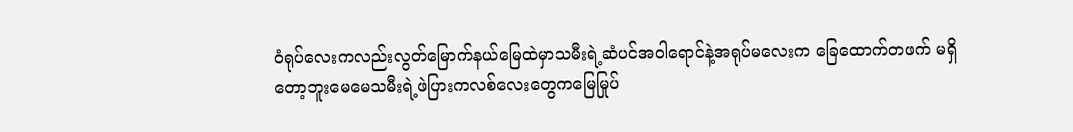ဝံရုပ်လေးကလည်းလွတ်မြောက်နယ်မြေထဲမှာသမီးရဲ့ဆံပင်အဝါရောင်နဲ့အရုပ်မလေးက ခြေထောက်တဖက် မရှိတော့ဘူးမေမေသမီးရဲ့ဖဲပြားကလစ်လေးတွေကမြေမြုပ်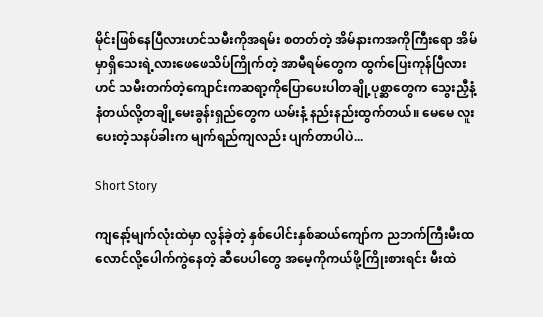မိုင်းဖြစ်နေပြီလားဟင်သမီးကိုအရမ်း စတတ်တဲ့ အိမ်နားကအကိုကြီးရော အိမ်မှာရှိသေးရဲ့လားဖေဖေသိပ်ကြိုက်တဲ့ အာမီရမ်တွေက ထွက်ပြေးကုန်ပြီလားဟင် သမီးတက်တဲ့ကျောင်းကဆရာ့ကိုပြောပေးပါတချို့ပုစ္ဆာတွေက သွေးညှီနံ့ နံတယ်လို့တချို့မေးခွန်းရှည်တွေက ယမ်းနံ့ နည်းနည်းထွက်တယ်။ မေမေ လူးပေးတဲ့သနပ်ခါးက မျက်ရည်ကျလည်း ပျက်တာပါပဲ...

Short Story

ကျနော့်မျက်လုံးထဲမှာ လွန်ခဲ့တဲ့ နှစ်ပေါင်းနှစ်ဆယ်ကျော်က ညဘက်ကြီးမီးထလောင်လို့ပေါက်ကွဲနေတဲ့ ဆီပေပါတွေ အမေ့ကိုကယ်ဖို့ကြိုးစားရင်း မီးထဲ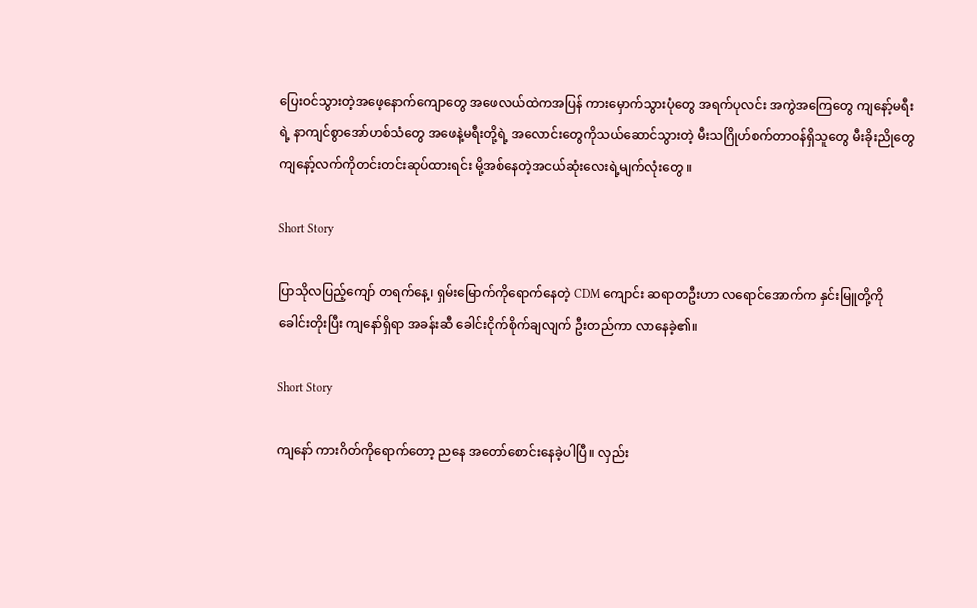ပြေးဝင်သွားတဲ့အဖေ့နောက်ကျောတွေ အဖေလယ်ထဲကအပြန် ကားမှောက်သွားပုံတွေ အရက်ပုလင်း အကွဲအကြေတွေ ကျနော့်မရီးရဲ့ နာကျင်စွာအော်ဟစ်သံတွေ အဖေနဲ့မရီးတို့ရဲ့ အလောင်းတွေကိုသယ်ဆောင်သွားတဲ့ မီးသဂြိုဟ်စက်တာဝန်ရှိသူတွေ မီးခိုးညိုတွေ ကျနော့်လက်ကိုတင်းတင်းဆုပ်ထားရင်း မို့အစ်နေတဲ့အငယ်ဆုံးလေးရဲ့မျက်လုံးတွေ ။

Short Story

ပြာသိုလပြည့်ကျော် တရက်နေ့၊ ရှမ်းမြောက်ကိုရောက်နေတဲ့ CDM ကျောင်း ဆရာတဦးဟာ လရောင်အောက်က နှင်းမြူတို့ကို ခေါင်းတိုးပြီး ကျနော်ရှိရာ အခန်းဆီ ခေါင်းငိုက်စိုက်ချလျက် ဦးတည်ကာ လာနေခဲ့၏။

Short Story

ကျနော် ကားဂိတ်ကိုရောက်တော့ ညနေ အတော်စောင်းနေခဲ့ပါပြီ။ လှည်း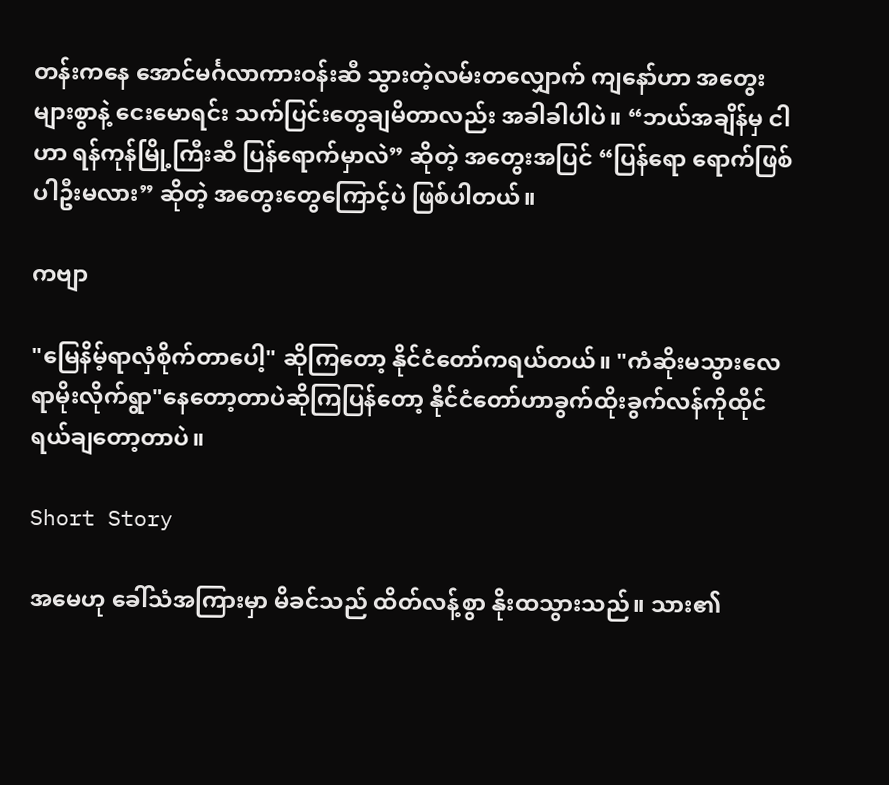တန်းကနေ အောင်မင်္ဂလာကားဝန်းဆီ သွားတဲ့လမ်းတလျှောက် ကျနော်ဟာ အတွေးများစွာနဲ့ ငေးမောရင်း သက်ပြင်းတွေချမိတာလည်း အခါခါပါပဲ။ “ဘယ်အချိန်မှ ငါဟာ ရန်ကုန်မြို့ကြီးဆီ ပြန်ရောက်မှာလဲ” ဆိုတဲ့ အတွေးအပြင် “ပြန်ရော ရောက်ဖြစ်ပါဦးမလား” ဆိုတဲ့ အတွေးတွေကြောင့်ပဲ ဖြစ်ပါတယ်။

ကဗျာ

"မြေနိမ့်ရာလှံစိုက်တာပေါ့" ဆိုကြတော့ နိုင်ငံတော်ကရယ်တယ်။ "ကံဆိုးမသွားလေရာမိုးလိုက်ရွာ"နေတော့တာပဲဆိုကြပြန်တော့ နိုင်ငံတော်ဟာခွက်ထိုးခွက်လန်ကိုထိုင် ရယ်ချတော့တာပဲ။

Short Story

အမေဟု ခေါ်သံအကြားမှာ မိခင်သည် ထိတ်လန့်စွာ နိုးထသွားသည်။ သား၏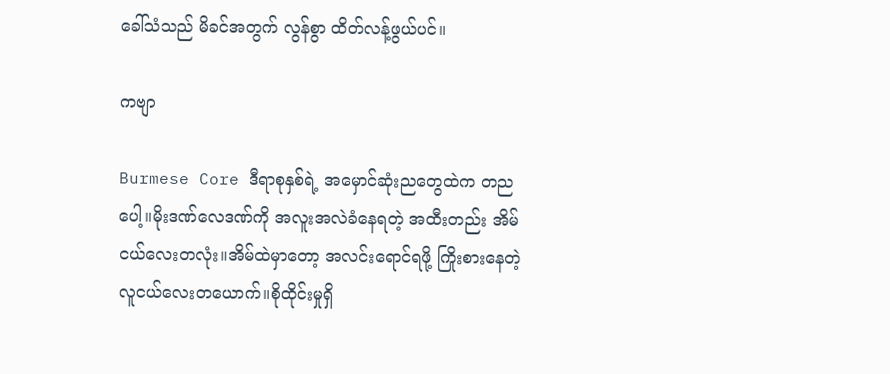ခေါ်သံသည် မိခင်အတွက် လွန်စွာ ထိတ်လန့်ဖွယ်ပင်။

ကဗျာ

Burmese Core ဒီရာစုနှစ်ရဲ့ အမှောင်ဆုံးညတွေထဲက တညပေါ့။မိုးဒဏ်လေဒဏ်ကို အလူးအလဲခံနေရတဲ့ အထီးတည်း အိမ်ငယ်လေးတလုံး။အိမ်ထဲမှာတော့ အလင်းရောင်ရဖို့ ကြိုးစားနေတဲ့ လူငယ်လေးတယောက်။စိုထိုင်းမှုရှိ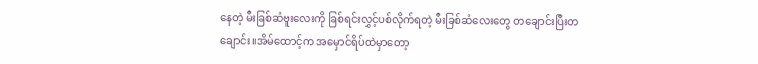နေတဲ့ မီးခြစ်ဆံဗူးလေးကို ခြစ်ရင်းလွှင့်ပစ်လိုက်ရတဲ့ မီးခြစ်ဆံလေးတွေ တချောင်းပြီးတချောင်း။အိမ်ထောင့်က အမှောင်ရိပ်ထဲမှာတော့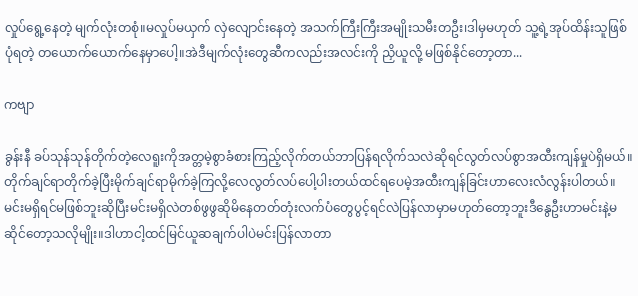လှုပ်ရွေ့နေတဲ့ မျက်လုံးတစုံ။မလှုပ်မယှက် လှဲလျောင်းနေတဲ့ အသက်ကြီးကြီးအမျိုးသမီးတဦး၊ဒါမှမဟုတ် သူ့ရဲ့အုပ်ထိန်းသူဖြစ်ပုံရတဲ့ တယောက်ယောက်နေမှာပေါ့။အဲဒီမျက်လုံးတွေဆီကလည်းအလင်းကို ညှိယူလို့ မဖြစ်နိုင်တော့တာ...

ကဗျာ

ခွန်းနီ ခပ်သုန်သုန်တိုက်တဲ့လေရူးကိုအတ္တမဲ့စွာခံစားကြည့်လိုက်တယ်ဘာပြန်ရလိုက်သလဲဆိုရင်လွတ်လပ်စွာအထီးကျန်မှုပဲရှိမယ်။တိုက်ချင်ရာတိုက်ခဲ့ပြီးမိုက်ချင်ရာမိုက်ခဲ့ကြလို့လေလွတ်လပ်ပေါ့ပါးတယ်ထင်ရပေမဲ့အထီးကျန်ခြင်းဟာလေးလံလွန်းပါတယ်။မင်းမရှိရင်မဖြစ်ဘူးဆိုပြီးမင်းမရှိလဲတစ်ဖွဖွဆိုမိနေတတ်တုံးလက်ပံတွေပွင့်ရင်လဲပြန်လာမှာမဟုတ်တော့ဘူးဒီနွေဦးဟာမင်းနဲ့မဆိုင်တော့သလိုမျိုး။ဒါဟာငါ့ထင်မြင်ယူဆချက်ပါပဲမင်းပြန်လာတာ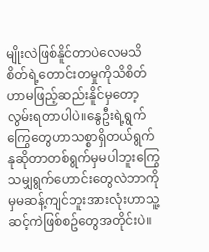မျိုးလဲဖြစ်နိူင်တာပဲလေမသိစိတ်ရဲ့တောင်းတမှုကိုသိစိတ်ဟာမဖြည့်ဆည်းနိူင်မှတော့လွမ်းရတာပါပဲ။နွေဦးရဲ့ရွက်ကြွေတွေဟာသစ္စာရှိတယ်ရွက်နုဆိုတာတစ်ရွက်မှမပါဘူးကြွေသမျှရွက်ဟောင်းတွေလဲဘာကိုမှမဆန့်ကျင်ဘူးအားလုံးဟာသူ့ဆင့်ကဲဖြစ်စဥ်တွေအတိုင်းပဲ။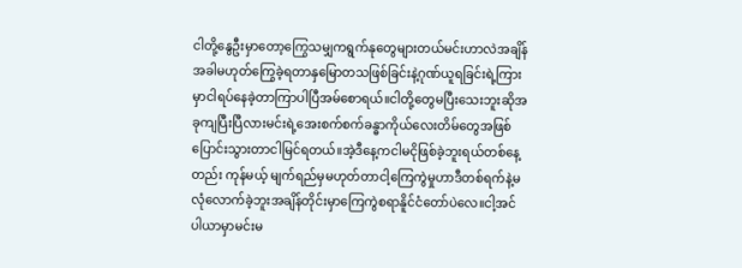ငါတို့နွေဦးမှာတော့ကြွေသမျှကရွက်နုတွေများတယ်မင်းဟာလဲအချိန်အခါမဟုတ်ကြွေခဲ့ရတာနှမြောတသဖြစ်ခြင်းနဲ့ဂုဏ်ယူရခြင်းရဲ့ကြားမှာငါရပ်နေခဲ့တာကြာပါပြီအမ်စောရယ်။ငါတို့တွေမပြီးသေးဘူးဆိုအခုကျပြီးပြီလားမင်းရဲ့အေးစက်စက်ခန္ဓာကိုယ်လေးတိမ်တွေအဖြစ်ပြောင်းသွားတာငါမြင်ရတယ်။အဲ့ဒီနေ့ကငါမငိုဖြစ်ခဲ့ဘူးရယ်တစ်နေ့တည်း ကုန်မယ့် မျက်ရည်မှမဟုတ်တာငါ့ကြေကွဲမှုဟာဒီတစ်ရက်နဲ့မလုံလောက်ခဲ့ဘူးအချိန်တိုင်းမှာကြေကွဲစရာနိူင်ငံတော်ပဲလေ။ငါ့အင်ပါယာမှာမင်းမ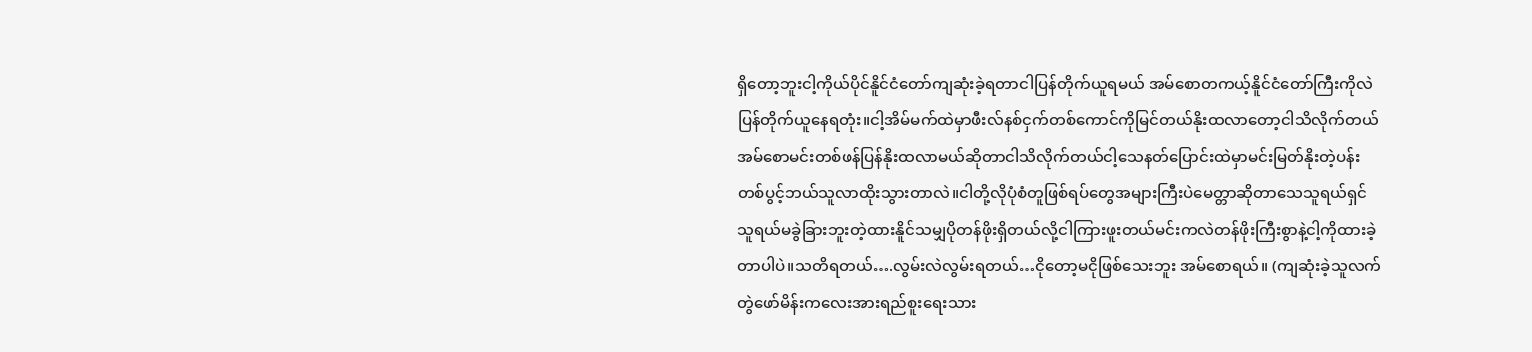ရှိတော့ဘူးငါ့ကိုယ်ပိုင်နိူင်ငံတော်ကျဆုံးခဲ့ရတာငါပြန်တိုက်ယူရမယ် အမ်စောတကယ့်နိူင်ငံတော်ကြီးကိုလဲပြန်တိုက်ယူနေရတုံး။ငါ့အိမ်မက်ထဲမှာဖီးလ်နစ်ငှက်တစ်ကောင်ကိုမြင်တယ်နိုးထလာတော့ငါသိလိုက်တယ်အမ်စောမင်းတစ်ဖန်ပြန်နိုးထလာမယ်ဆိုတာငါသိလိုက်တယ်ငါ့သေနတ်ပြောင်းထဲမှာမင်းမြတ်နိုးတဲ့ပန်းတစ်ပွင့်ဘယ်သူလာထိုးသွားတာလဲ။ငါတို့လိုပုံစံတူဖြစ်ရပ်တွေအများကြီးပဲမေတ္တာဆိုတာသေသူရယ်ရှင်သူရယ်မခွဲခြားဘူးတဲ့ထားနိူင်သမျှပိုတန်ဖိုးရှိတယ်လို့ငါကြားဖူးတယ်မင်းကလဲတန်ဖိုးကြီးစွာနဲ့ငါ့ကိုထားခဲ့တာပါပဲ။သတိရတယ်….လွမ်းလဲလွမ်းရတယ်…ငိုတော့မငိုဖြစ်သေးဘူး အမ်စောရယ်။ (ကျဆုံးခဲ့သူလက်တွဲဖော်မိန်းကလေးအားရည်စူးရေးသား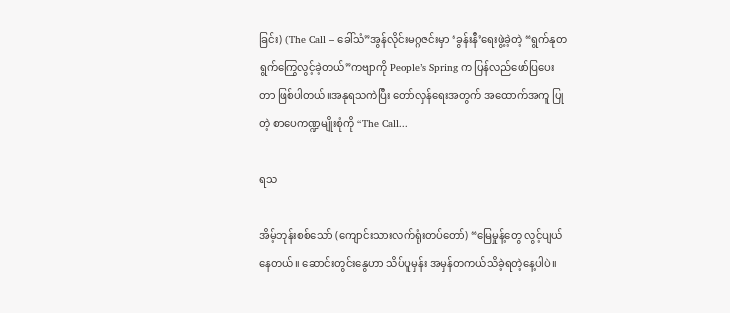ခြင်း) (The Call – ခေါ်သံ”အွန်လိုင်းမဂ္ဂဇင်းမှာ ‘ခွန်းနီ’ရေးဖွဲ့ခဲ့တဲ့ “ရွက်နုတရွက်ကြွေလွင့်ခဲ့တယ်”ကဗျာကို People’s Spring က ပြန်လည်ဖော်ပြပေးတာ ဖြစ်ပါတယ်။အနုရသကဲပြီး တော်လှန်ရေးအတွက် အထောက်အကူ ပြုတဲ့ စာပေကဏ္ဍမျိုးစုံကို “The Call...

ရသ

အိမ့်ဘုန်းစစ်သော် (ကျောင်းသားလက်ရုံးတပ်တော်) “မြေမှုန့်တွေ လွင့်ပျယ်နေတယ်။ ဆောင်းတွင်းနွေဟာ သိပ်ပူမှန်း အမှန်တကယ်သိခဲ့ရတဲ့‌နေ့ပါပဲ။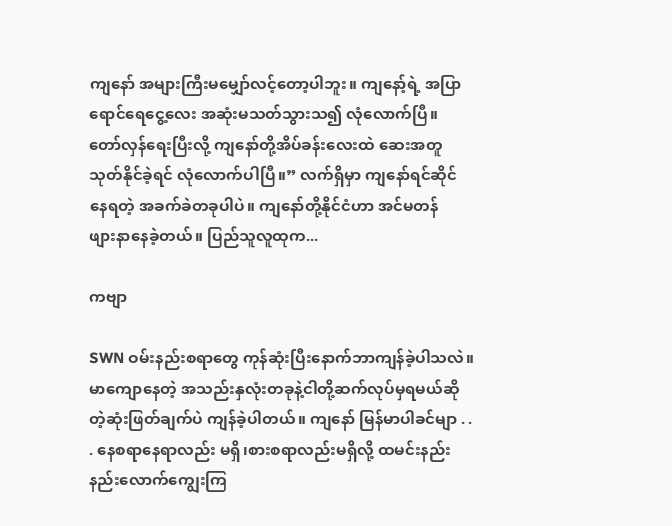ကျနော် အများကြီးမမျှော်လင့်တော့ပါဘူး။ ကျနော့်ရဲ့ အပြာရောင်ရေငွေ့လေး အဆုံးမသတ်သွားသ၍ လုံလောက်ပြီ။ တော်လှန်ရေးပြီးလို့ ကျနော်တို့အိပ်ခန်းလေးထဲ ဆေးအတူသုတ်နိုင်ခဲ့ရင် လုံလောက်ပါပြီ။” လက်ရှိမှာ ကျနော်ရင်ဆိုင်နေရတဲ့ အခက်ခဲတခုပါပဲ။ ကျနော်တို့နိုင်ငံဟာ အင်မတန် ဖျား‌နာနေခဲ့တယ်။ ပြည်သူလူထုက...

ကဗျာ

SWN ဝမ်းနည်းစရာတွေ ကုန်ဆုံးပြီးနောက်ဘာကျန်ခဲ့ပါသလဲ။ မာကျောနေတဲ့ အသည်းနှလုံးတခုနဲ့ငါတို့ဆက်လုပ်မှရမယ်ဆိုတဲ့ဆုံးဖြတ်ချက်ပဲ ကျန်ခဲ့ပါတယ်။ ကျနော် မြန်မာပါခင်မျာ . . . နေစရာနေရာလည်း မရှိ၊စားစရာလည်းမရှိလို့ ထမင်းနည်းနည်းလောက်ကျွေးကြ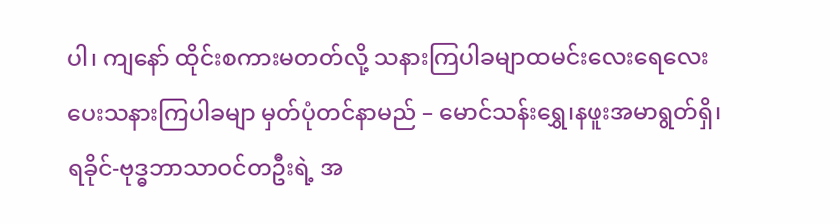ပါ၊ ကျနော် ထိုင်းစကားမတတ်လို့ သနားကြပါခမျာထမင်းလေးရေလေး ပေးသနားကြပါခမျာ မှတ်ပုံတင်နာမည် – မောင်သန်းရွှေ၊နဖူးအမာရွတ်ရှိ၊ရခိုင်-ဗုဒ္ဓဘာသာဝင်တဦးရဲ့ အ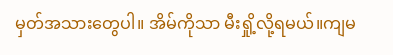မှတ်အသားတွေပါ။ အိမ်ကိုသာ မီးရှို့လို့ရမယ်။ကျမ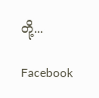တို့...

Facebook